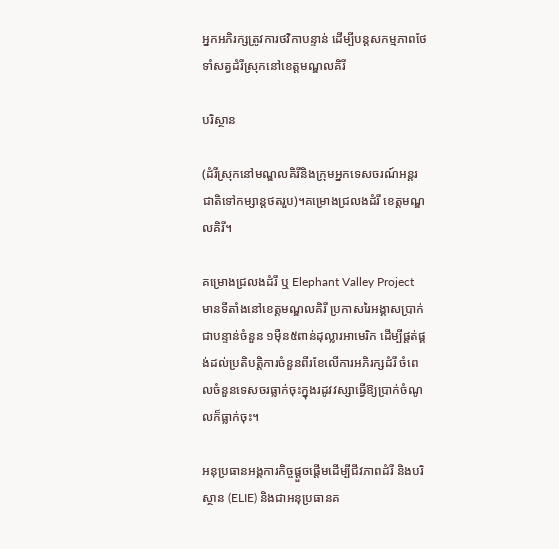អ្នកអភិរក្សត្រូវការថវិកាបន្ទាន់ ដើម្បីបន្តសកម្មភាពថែទាំសត្វដំរីស្រុកនៅខេត្តមណ្ឌលគិរី

បរិស្ថាន

(ដំរីស្រុកនៅមណ្ឌលគិរីនិងក្រុមអ្នកទេសចរណ៍អន្តរជាតិទៅកម្សាន្តថតរួប)។គម្រោងជ្រលងដំរី ខេត្តមណ្ឌលគិរី។

គម្រោងជ្រលងដំរី ឬ Elephant Valley Project មានទីតាំងនៅខេត្តមណ្ឌលគិរី ប្រកាសរៃអង្គាសប្រាក់ជាបន្ទាន់ចំនួន ១ម៉ឺន៥ពាន់ដុល្លារអាមេរិក ដើម្បីផ្តត់ផ្គង់ដល់ប្រតិបត្តិការចំនួនពីរខែលើការអភិរក្សដំរី ចំពេលចំនួនទេសចរធ្លាក់ចុះក្នុងរដូវវស្សាធ្វើឱ្យប្រាក់ចំណូលក៏ធ្លាក់ចុះ។

អនុប្រធានអង្គការកិច្ចផ្តួចផ្តើមដើម្បីជីវភាពដំរី និងបរិស្ថាន (ELIE) និងជាអនុប្រធានគ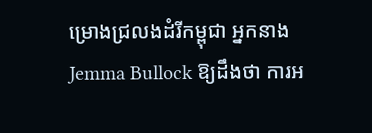ម្រោងជ្រលងដំរីកម្ពុជា អ្នកនាង Jemma Bullock ឱ្យដឹងថា ការអ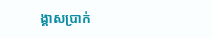ង្គាសប្រាក់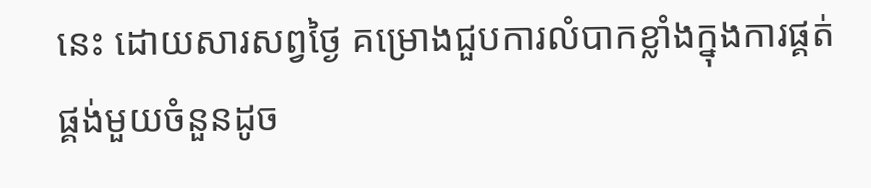នេះ ដោយសារសព្វថ្ងៃ គម្រោងជួបការលំបាកខ្លាំងក្នុងការផ្គត់ផ្គង់មួយចំនួនដូច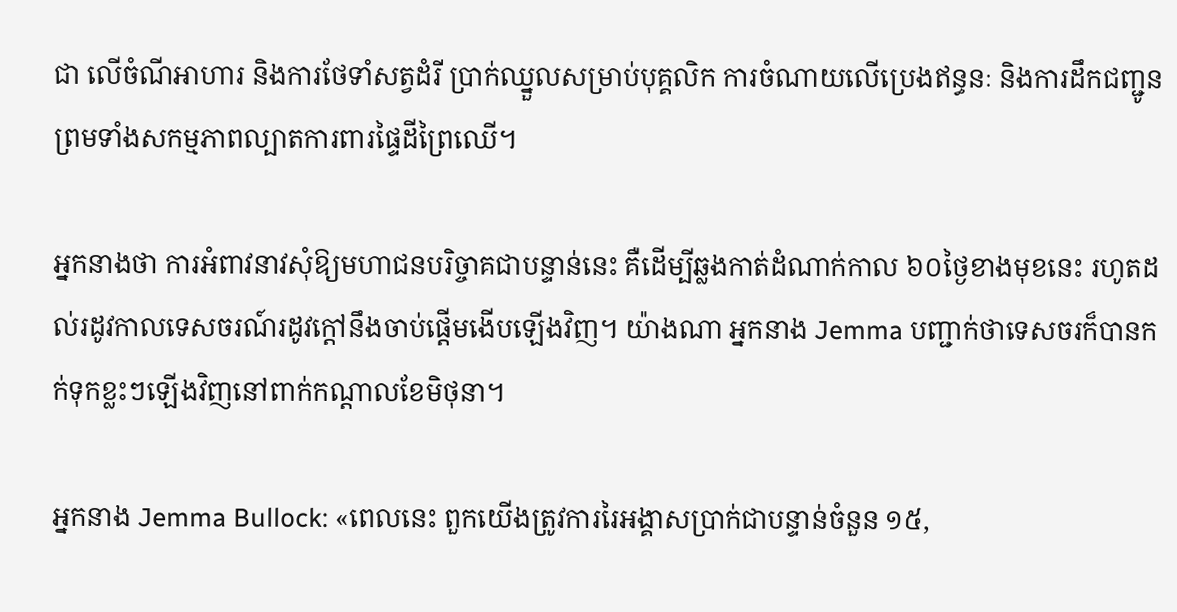ជា លើចំណីអាហារ និងការថែទាំសត្វដំរី ប្រាក់ឈ្នួលសម្រាប់បុគ្គលិក ការចំណាយលើប្រេងឥន្ធនៈ និងការដឹកជញ្ជូន ព្រមទាំងសកម្មភាពល្បាតការពារផ្ទៃដីព្រៃឈើ។

អ្នកនាងថា ការអំពាវនាវសុំឱ្យមហាជនបរិច្ចាគជាបន្ទាន់នេះ គឺដើម្បីឆ្លងកាត់ដំណាក់កាល ៦០ថ្ងៃខាងមុខនេះ រហូតដល់រដូវកាលទេសចរណ៍រដូវក្តៅនឹងចាប់ផ្តើមងើបឡើងវិញ។ យ៉ាងណា អ្នកនាង Jemma បញ្ជាក់ថាទេសចរក៏បានកក់ទុកខ្លះៗឡើងវិញនៅពាក់កណ្តាលខែមិថុនា។

អ្នកនាង Jemma Bullock: «ពេលនេះ ពួកយើងត្រូវការរៃអង្គាសប្រាក់ជាបន្ទាន់ចំនួន ១៥,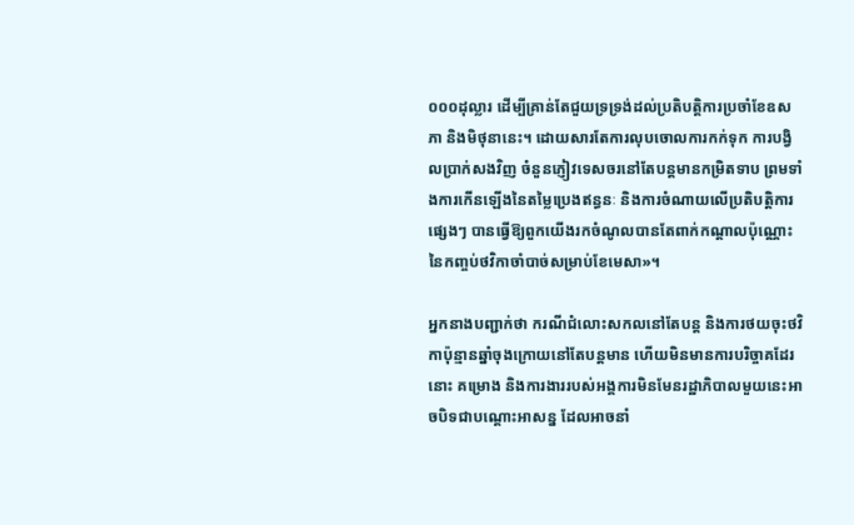០០០ដុល្លារ ដើម្បីគ្រាន់តែជួយទ្រទ្រង់ដល់ប្រតិបត្តិការប្រចាំខែឧសភា និងមិថុនានេះ។ ដោយសារតែការលុបចោលការកក់ទុក ការបង្វិលប្រាក់សងវិញ ចំនួនភ្ញៀវទេសចរនៅតែបន្តមានកម្រិតទាប ព្រមទាំងការកើនឡើងនៃតម្លៃប្រេងឥន្ធនៈ និងការចំណាយលើប្រតិបត្តិការផ្សេងៗ បានធ្វើឱ្យពួកយើងរកចំណូលបានតែពាក់កណ្តាលប៉ុណ្ណោះ នៃកញ្ចប់ថវិកាចាំបាច់សម្រាប់ខែមេសា»។

អ្នកនាងបញ្ជាក់ថា ករណីជំលោះសកលនៅតែបន្ត និងការថយចុះថវិកាប៉ុន្មានឆ្នាំចុងក្រោយនៅតែបន្តមាន ហើយមិនមានការបរិច្ចាគដែរនោះ គម្រោង និងការងាររបស់អង្គការមិនមែនរដ្ឋាភិបាលមួយនេះអាចបិទជាបណ្តោះអាសន្ន ដែលអាចនាំ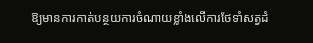ឱ្យមានការកាត់បន្ថយការចំណាយខ្លាំងលើការថែទាំសត្វដំ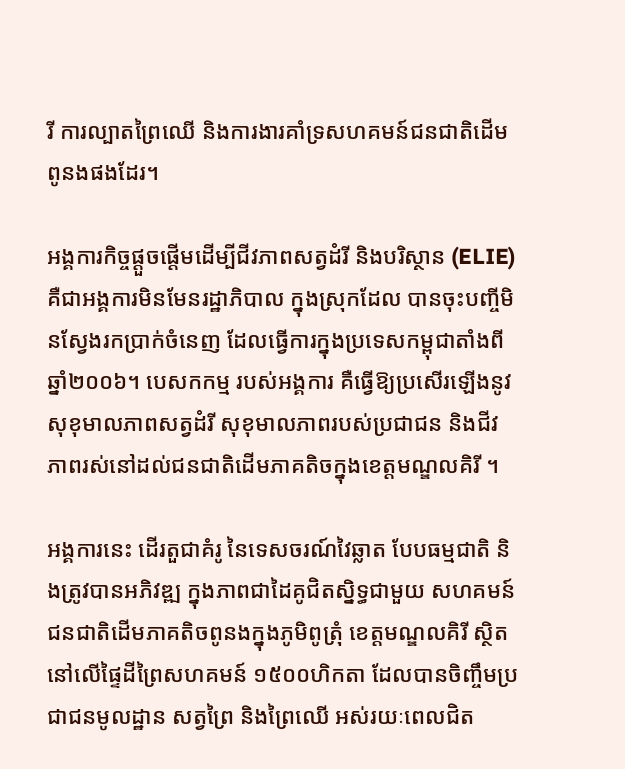រី ការល្បាតព្រៃឈើ និងការងារគាំទ្រសហគមន៍ជនជាតិដើមពូនងផងដែរ។

អង្គការកិច្ចផ្តួចផ្តើមដើម្បីជីវភាពសត្វដំរី និងបរិស្ថាន (ELIE) គឺជាអង្គការមិនមែនរដ្ឋាភិបាល ក្នុងស្រុកដែល បានចុះបញ្ចីមិនស្វែងរកប្រាក់ចំនេញ ដែលធ្វើការក្នុងប្រទេសកម្ពុជាតាំងពីឆ្នាំ២០០៦។ បេសកកម្ម របស់អង្គការ គឺធ្វើឱ្យប្រសើរឡើងនូវសុខុមាលភាពសត្វដំរី សុខុមាលភាពរបស់ប្រជាជន និងជីវភាពរស់នៅដល់ជនជាតិដើមភាគតិចក្នុងខេត្តមណ្ឌលគិរី ។

អង្គការនេះ ដើរតួជាគំរូ នៃទេសចរណ៍វៃឆ្លាត បែបធម្មជាតិ និងត្រូវបានអភិវឌ្ឍ ក្នុងភាពជាដៃគូជិតស្និទ្ធជាមួយ សហគមន៍ជនជាតិដើមភាគតិចពូនងក្នុងភូមិពូត្រុំ ខេត្តមណ្ឌលគិរី ស្ថិតនៅលើផ្ទៃដីព្រៃសហគមន៍ ១៥០០ហិកតា ដែលបានចិញ្ចឹមប្រជាជនមូលដ្ឋាន សត្វព្រៃ និងព្រៃឈើ អស់រយៈពេលជិត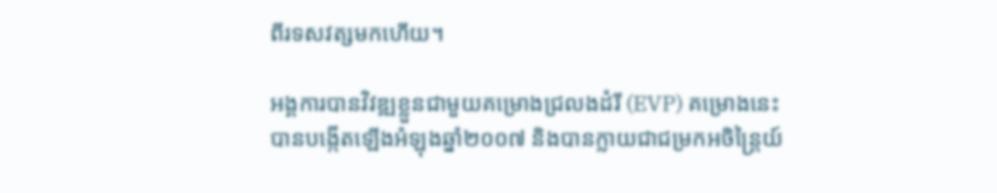ពីរទសវត្សមកហើយ។

អង្គការបានវិវឌ្ឍខ្លួនជាមួយគម្រោងជ្រលងដំរី (EVP) គម្រោងនេះ បានបង្កើតឡើងអំឡុងឆ្នាំ២០០៧ និងបានក្លាយជាជម្រកអចិន្រ្តៃយ៍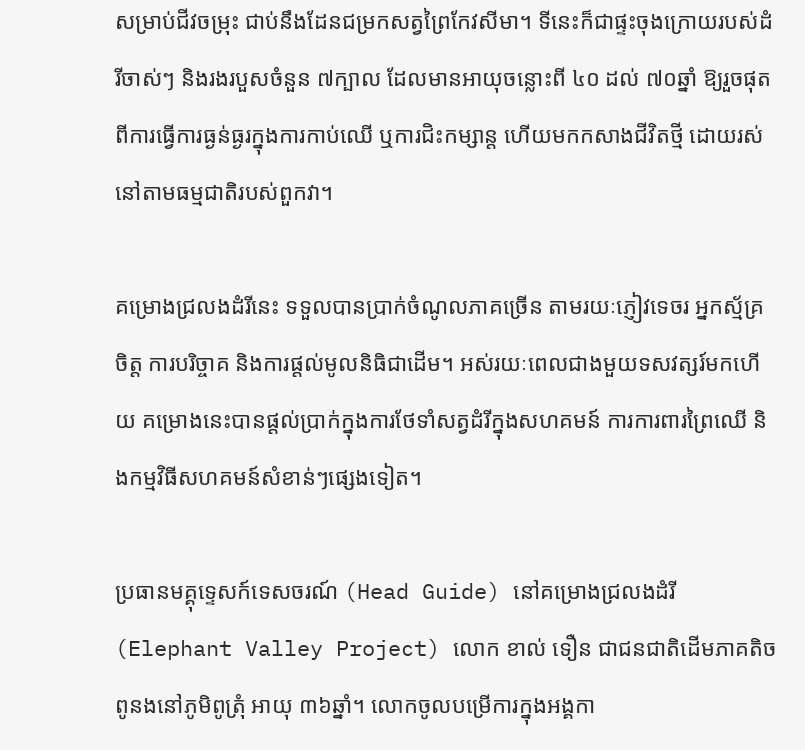សម្រាប់ជីវចម្រុះ ជាប់នឹងដែនជម្រកសត្វព្រៃកែវសីមា។ ទីនេះក៏ជាផ្ទះចុងក្រោយរបស់ដំរីចាស់ៗ និងរងរបួសចំនួន ៧ក្បាល ដែលមានអាយុចន្លោះពី ៤០ ដល់ ៧០ឆ្នាំ ឱ្យរួចផុតពីការធ្វើការធ្ងន់ធ្ងរក្នុងការកាប់ឈើ ឬការជិះកម្សាន្ត ហើយមកកសាងជីវិតថ្មី ដោយរស់នៅតាមធម្មជាតិរបស់ពួកវា។

គម្រោងជ្រលងដំរីនេះ ទទួលបានប្រាក់ចំណូលភាគច្រើន តាមរយៈភ្ញៀវទេចរ អ្នកស្ម័គ្រចិត្ត ការបរិច្ចាគ និងការផ្តល់មូលនិធិជាដើម។ អស់រយៈពេលជាងមួយទសវត្សរ៍មកហើយ គម្រោងនេះបានផ្តល់ប្រាក់ក្នុងការថែទាំសត្វដំរីក្នុងសហគមន៍ ការការពារព្រៃឈើ និងកម្មវិធីសហគមន៍សំខាន់ៗផ្សេងទៀត។

ប្រធានមគ្គុទ្ទេសក៍ទេសចរណ៍ (Head Guide) នៅគម្រោងជ្រលងដំរី (Elephant Valley Project) លោក ខាល់ ទឿន ជាជនជាតិដើមភាគតិចពូនងនៅភូមិពូត្រុំ អាយុ ៣៦ឆ្នាំ។ លោកចូលបម្រើការក្នុងអង្គកា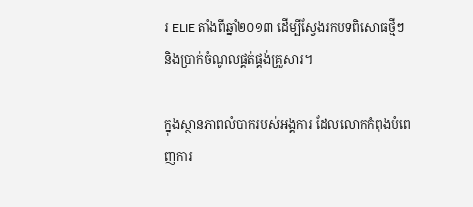រ ELIE តាំងពីឆ្នាំ២០១៣ ដើម្បីស្វែងរកបទពិសោធថ្មីៗ និងប្រាក់ចំណូលផ្គត់ផ្គង់គ្រួសារ។

ក្នុងស្ថានភាពលំបាករបស់អង្គការ ដែលលោកកំពុងបំពេញការ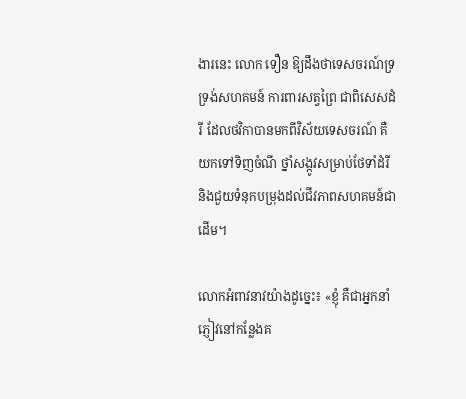ងារនេះ លោក ទឿន ឱ្យដឹងថាទេសចរណ៍ទ្រទ្រង់សហគមន៍ ការពារសត្វព្រៃ ជាពិសេសដំរី ដែលថវិកាបានមកពីវិស័យទេសចរណ៍ គឺយកទៅទិញចំណី ថ្នាំសង្កូវសម្រាប់ថែទាំដំរី និងជួយទំនុកបម្រុងដល់ជីវភាពសហគមន៍ជាដើម។

លោកអំពាវនាវយ៉ាងដូច្នេះ៖ «ខ្ញុំ គឺជាអ្នកនាំភ្ញៀវនៅកន្លែងគ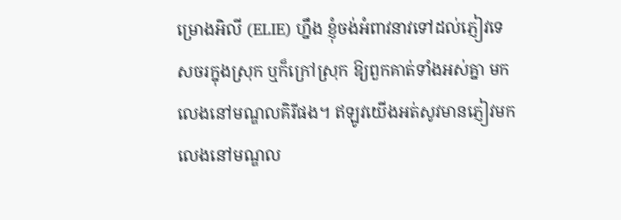ម្រោងអិលី (ELIE) ហ្នឹង ខ្ញុំចង់អំពាវនាវទៅដល់ភ្ញៀវទេសចរក្នុងស្រុក ឬក៏ក្រៅស្រុក ឱ្យពួកគាត់ទាំងអស់គ្នា មកលេងនៅមណ្ឌលគិរីផង។ ឥឡូវយើងអត់សូវមានភ្ញៀវមកលេងនៅមណ្ឌល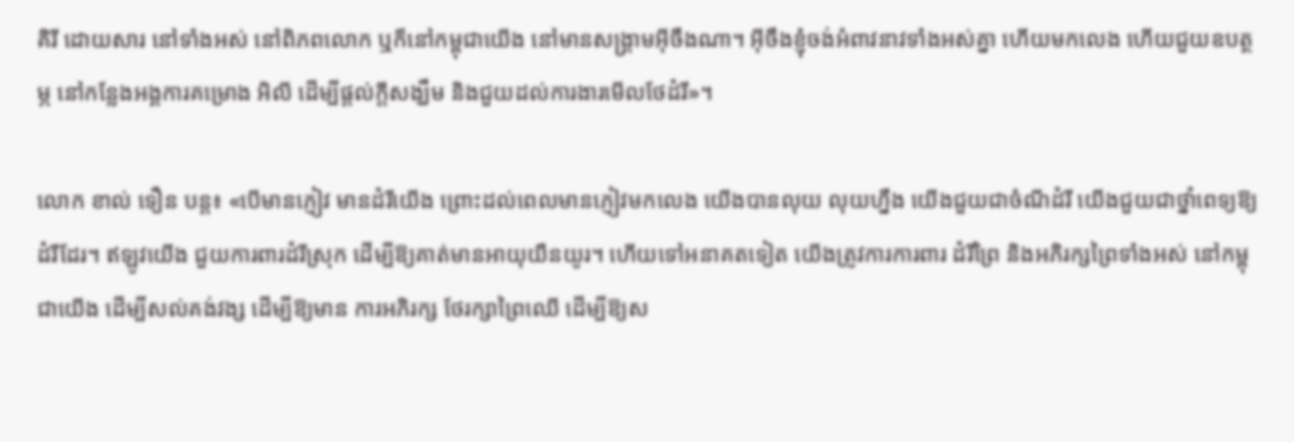គិរី ដោយសារ នៅទាំងអស់ នៅពិភពលោក ឬក៏នៅកម្ពុជាយើង នៅមានសង្គ្រាមអ៊ីចឹងណា។ អ៊ីចឹងខ្ញុំចង់អំពាវនាវទាំងអស់គ្នា ហើយមកលេង ហើយជួយឧបត្ថម្ភ នៅកន្លែងអង្គការគម្រោង អិលី ដើម្បីផ្តល់ក្តីសង្ឃឹម និងជួយដល់ការងារមើលថែដំរី»។

លោក ខាល់ ទឿន បន្ត៖ «បើមានភ្ញៀវ មានដំរីយើង ព្រោះដល់ពេលមានភ្ញៀវមកលេង យើងបានលុយ លុយហ្នឹង យើងជួយជាចំណីដំរី យើងជួយជាថ្នាំពេទ្យឱ្យដំរីដែរ។ ឥឡូវយើង ជួយការពារដំរីស្រុក ដើម្បីឱ្យគាត់មានអាយុយឺនយូរ។ ហើយទៅអនាគតទៀត យើងត្រូវការការពារ ដំរីព្រៃ និងអភិរក្សព្រៃទាំងអស់ នៅកម្ពុជាយើង ដើម្បីសល់គង់វង្ស ដើម្បីឱ្យមាន ការអភិរក្ស ថែរក្សាព្រៃឈើ ដើម្បីឱ្យស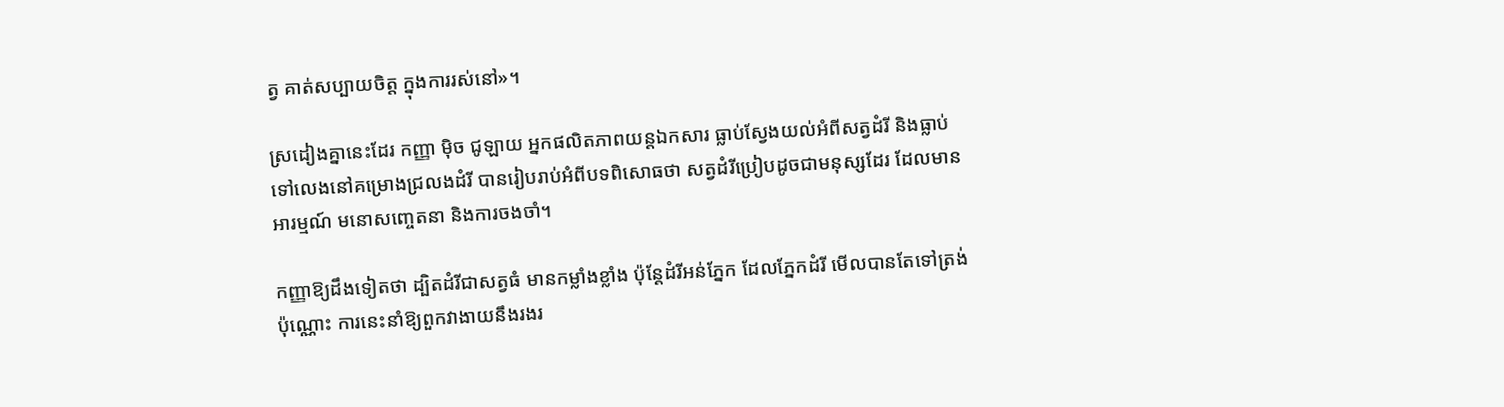ត្វ គាត់សប្បាយចិត្ត ក្នុងការរស់នៅ»។

ស្រដៀងគ្នានេះដែរ កញ្ញា ម៉ិច ជូឡាយ អ្នកផលិតភាពយន្តឯកសារ ធ្លាប់ស្វែងយល់អំពីសត្វដំរី និងធ្លាប់ទៅលេងនៅគម្រោងជ្រលងដំរី បានរៀបរាប់អំពីបទពិសោធថា សត្វដំរីប្រៀបដូចជាមនុស្សដែរ ដែលមានអារម្មណ៍ មនោសញ្ចេតនា និងការចងចាំ។

កញ្ញាឱ្យដឹងទៀតថា ដ្បិតដំរីជាសត្វធំ មានកម្លាំងខ្លាំង ប៉ុន្តែដំរីអន់ភ្នែក ដែលភ្នែកដំរី មើលបានតែទៅត្រង់ប៉ុណ្ណោះ ការនេះនាំឱ្យពួកវាងាយនឹងរងរ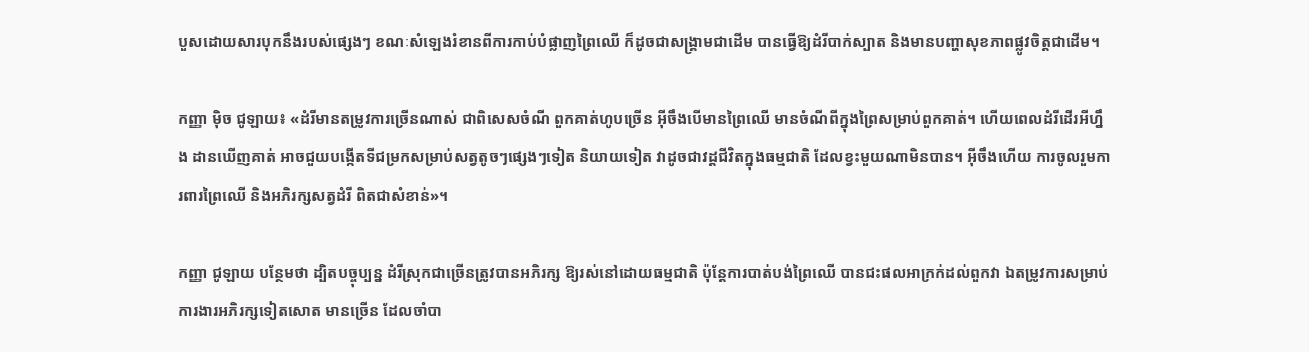បួសដោយសារបុកនឹងរបស់ផ្សេងៗ ខណៈសំឡេងរំខានពីការកាប់បំផ្លាញព្រៃឈើ ក៏ដូចជាសង្គ្រាមជាដើម បានធ្វើឱ្យដំរីបាក់ស្បាត និងមានបញ្ហាសុខភាពផ្លូវចិត្តជាដើម។

កញ្ញា ម៉ិច ជូឡាយ៖ «ដំរីមានតម្រូវការច្រើនណាស់ ជាពិសេសចំណី ពួកគាត់ហូបច្រើន អ៊ីចឹងបើមានព្រៃឈើ មានចំណីពីក្នុងព្រៃសម្រាប់ពួកគាត់។ ហើយពេលដំរីដើរអីហ្នឹង ដានឃើញគាត់ អាចជួយបង្កើតទីជម្រកសម្រាប់សត្វតូចៗផ្សេងៗទៀត និយាយទៀត វាដូចជាវដ្ដជីវិតក្នុងធម្មជាតិ ដែលខ្វះមួយណាមិនបាន។ អ៊ីចឹងហើយ ការចូលរួមការពារព្រៃឈើ និងអភិរក្សសត្វដំរី ពិតជាសំខាន់»។

កញ្ញា ជូឡាយ បន្ថែមថា ដ្បិតបច្ចុប្បន្ន ដំរីស្រុកជាច្រើនត្រូវបានអភិរក្ស ឱ្យរស់នៅដោយធម្មជាតិ ប៉ុន្តែការបាត់បង់ព្រៃឈើ បានជះផលអាក្រក់ដល់ពួកវា ឯតម្រូវការសម្រាប់ការងារអភិរក្សទៀតសោត មានច្រើន ដែលចាំបា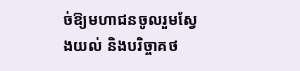ច់ឱ្យមហាជនចូលរួមស្វែងយល់ និងបរិច្ចាគថ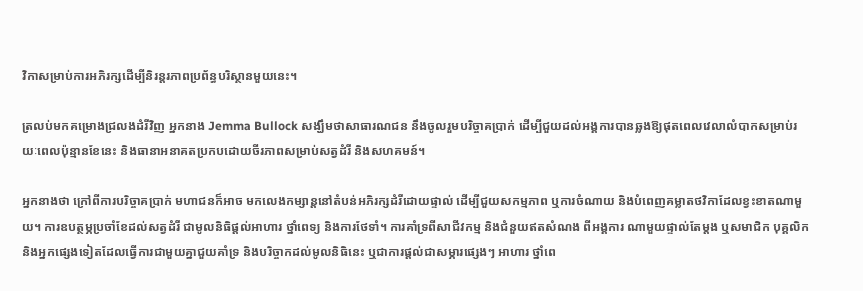វិកាសម្រាប់ការអភិរក្សដើម្បីនិរន្ដរភាពប្រព័ន្ធបរិស្ថានមួយនេះ។

ត្រលប់មកគម្រោងជ្រលងដំរីវិញ អ្នកនាង Jemma Bullock សង្ឃឹមថាសាធារណជន នឹងចូលរួមបរិច្ចាគប្រាក់ ដើម្បីជួយដល់អង្គការបានឆ្លងឱ្យផុតពេលវេលាលំបាកសម្រាប់រយៈពេលប៉ុន្មានខែនេះ និងធានាអនាគតប្រកបដោយចីរភាពសម្រាប់សត្វដំរី និងសហគមន៍។

អ្នកនាងថា ក្រៅពីការបរិច្ចាគប្រាក់ មហាជនក៏អាច មកលេងកម្សាន្តនៅតំបន់អភិរក្សដំរីដោយផ្ទាល់ ដើម្បីជួយសកម្មភាព ឬការចំណាយ និងបំពេញគម្លាតថវិកាដែលខ្វះខាតណាមួយ។ ការឧបត្ថម្ភប្រចាំខែដល់សត្វដំរី ជាមូលនិធិផ្តល់អាហារ ថ្នាំពេទ្យ និងការថែទាំ។ ការគាំទ្រពីសាជីវកម្ម និងជំនួយឥតសំណង ពីអង្គការ ណាមួយផ្ទាល់តែម្តង ឬសមាជិក បុគ្គលិក និងអ្នកផ្សេងទៀតដែលធ្វើការជាមួយគ្នាជួយគាំទ្រ និងបរិច្ចាកដល់មូលនិធិនេះ ឬជាការផ្តល់ជាសម្ភារផ្សេងៗ អាហារ ថ្នាំពេ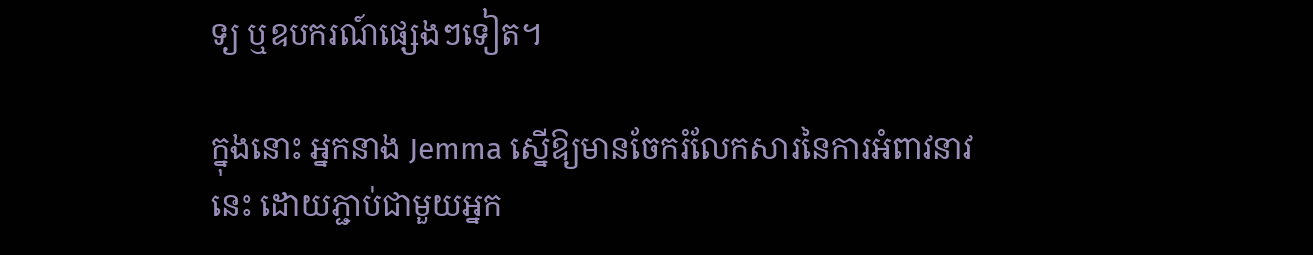ទ្យ ឬឧបករណ៍ផ្សេងៗទៀត។

ក្នុងនោះ អ្នកនាង Jemma ស្នើឱ្យមានចែករំលែកសារនៃការអំពាវនាវនេះ ដោយភ្ជាប់ជាមួយអ្នក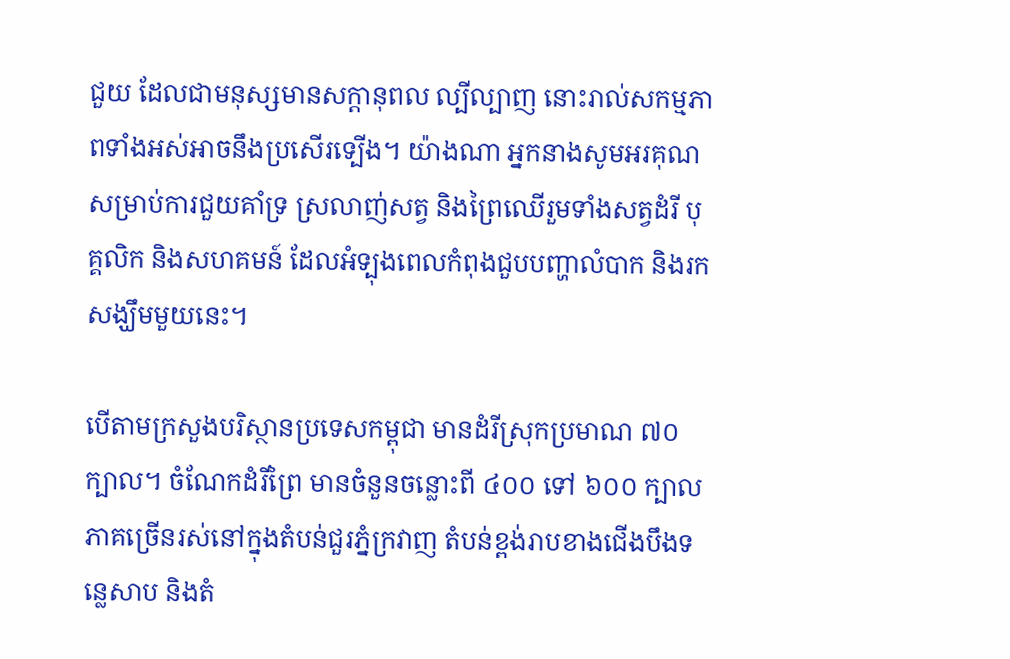ជួយ ដែលជាមនុស្សមានសក្តានុពល ល្បីល្បាញ នោះរាល់សកម្មភាពទាំងអស់អាចនឹងប្រសើរទ្បើង។ យ៉ាងណា អ្នកនាងសូមអរគុណសម្រាប់ការជួយគាំទ្រ ស្រលាញ់សត្វ និងព្រៃឈើរួមទាំងសត្វដំរី បុគ្គលិក និងសហគមន៍ ដែលអំទ្បុងពេលកំពុងជួបបញ្ហាលំបាក និងរកសង្ឃឹមមួយនេះ។

បើតាមក្រសួងបរិស្ថានប្រទេសកម្ពុជា មានដំរីស្រុកប្រមាណ ៧០ ក្បាល។ ចំណែកដំរីព្រៃ មានចំនួនចន្លោះពី ៤០០ ទៅ ៦០០ ក្បាល ភាគច្រើនរស់នៅក្នុងតំបន់ជួរភ្នំក្រវាញ តំបន់ខ្ពង់រាបខាងជើងបឹងទន្លេសាប និងតំ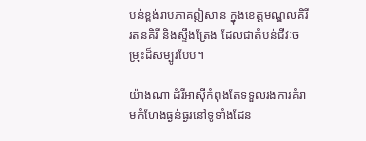បន់ខ្ពង់រាបភាគឦសាន ក្នុងខេត្តមណ្ឌលគិរី រតនគិរី និងស្ទឹងត្រែង ដែលជាតំបន់ជីវៈចម្រុះដ៏សម្បូរបែប។

យ៉ាងណា ដំរីអាស៊ីកំពុងតែទទួលរងការគំរាមកំហែងធ្ងន់ធ្ងរនៅទូទាំងដែន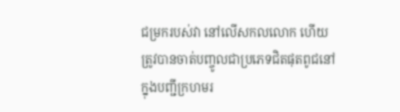ជម្រករបស់វា នៅលើសកលលោក ហើយត្រូវបានចាត់បញ្ចូលជាប្រភេទជិតផុតពូជនៅក្នុងបញ្ជីក្រហមរ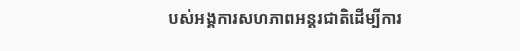បស់អង្គការសហភាពអន្ដរជាតិដើម្បីការ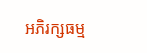អភិរក្សធម្ម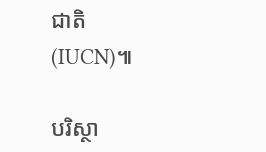ជាតិ (IUCN)៕

បរិស្ថា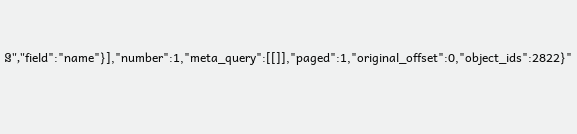ន","field":"name"}],"number":1,"meta_query":[[]],"paged":1,"original_offset":0,"object_ids":2822}"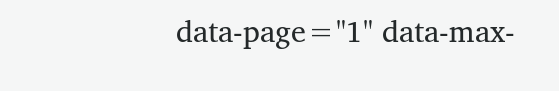data-page="1" data-max-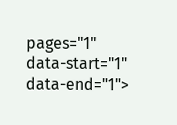pages="1" data-start="1" data-end="1">